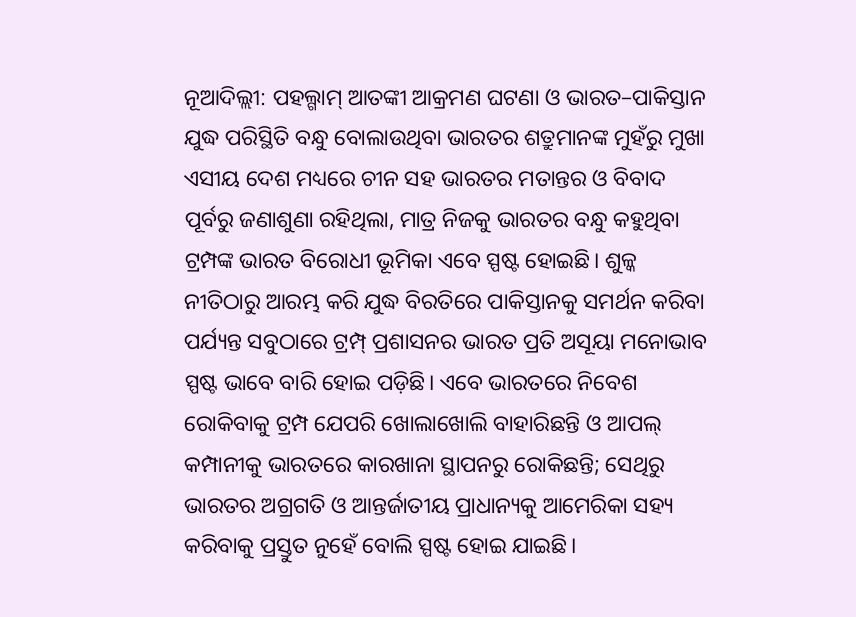ନୂଆଦିଲ୍ଲୀ: ପହଲ୍ଗାମ୍ ଆତଙ୍କୀ ଆକ୍ରମଣ ଘଟଣା ଓ ଭାରତ–ପାକିସ୍ତାନ ଯୁଦ୍ଧ ପରିସ୍ଥିତି ବନ୍ଧୁ ବୋଲାଉଥିବା ଭାରତର ଶତ୍ରୁମାନଙ୍କ ମୁହଁରୁ ମୁଖା ଏସୀୟ ଦେଶ ମଧ୍ୟରେ ଚୀନ ସହ ଭାରତର ମତାନ୍ତର ଓ ବିବାଦ ପୂର୍ବରୁ ଜଣାଶୁଣା ରହିଥିଲା, ମାତ୍ର ନିଜକୁ ଭାରତର ବନ୍ଧୁ କହୁଥିବା ଟ୍ରମ୍ପଙ୍କ ଭାରତ ବିରୋଧୀ ଭୂମିକା ଏବେ ସ୍ପଷ୍ଟ ହୋଇଛି। ଶୁଳ୍କ ନୀତିଠାରୁ ଆରମ୍ଭ କରି ଯୁଦ୍ଧ ବିରତିରେ ପାକିସ୍ତାନକୁ ସମର୍ଥନ କରିବା ପର୍ଯ୍ୟନ୍ତ ସବୁଠାରେ ଟ୍ରମ୍ପ୍ ପ୍ରଶାସନର ଭାରତ ପ୍ରତି ଅସୂୟା ମନୋଭାବ ସ୍ପଷ୍ଟ ଭାବେ ବାରି ହୋଇ ପଡ଼ିଛି। ଏବେ ଭାରତରେ ନିବେଶ ରୋକିବାକୁ ଟ୍ରମ୍ପ ଯେପରି ଖୋଲାଖୋଲି ବାହାରିଛନ୍ତି ଓ ଆପଲ୍ କମ୍ପାନୀକୁ ଭାରତରେ କାରଖାନା ସ୍ଥାପନରୁ ରୋକିଛନ୍ତି; ସେଥିରୁ ଭାରତର ଅଗ୍ରଗତି ଓ ଆନ୍ତର୍ଜାତୀୟ ପ୍ରାଧାନ୍ୟକୁ ଆମେରିକା ସହ୍ୟ କରିବାକୁ ପ୍ରସ୍ତୁତ ନୁହେଁ ବୋଲି ସ୍ପଷ୍ଟ ହୋଇ ଯାଇଛି।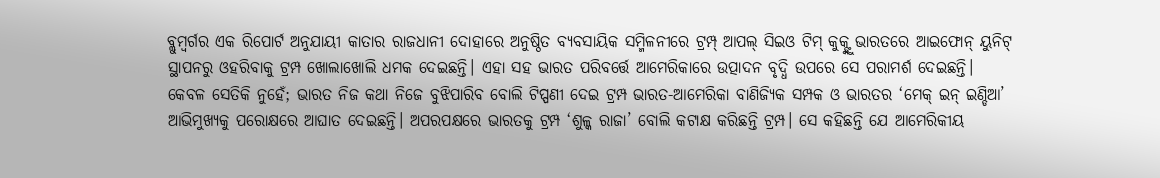ବ୍ଲୁମ୍ବର୍ଗର ଏକ ରିପୋର୍ଟ ଅନୁଯାୟୀ କାତାର ରାଜଧାନୀ ଦୋହାରେ ଅନୁଷ୍ଠିତ ବ୍ୟବସାୟିକ ସମ୍ମିଳନୀରେ ଟ୍ରମ୍ପ୍ ଆପଲ୍ ସିଇଓ ଟିମ୍ କୁକ୍ଙ୍କୁ ଭାରତରେ ଆଇଫୋନ୍ ୟୁନିଟ୍ ସ୍ଥାପନରୁ ଓହରିବାକୁ ଟ୍ରମ୍ପ ଖୋଲାଖୋଲି ଧମକ ଦେଇଛନ୍ତି। ଏହା ସହ ଭାରତ ପରିବର୍ତ୍ତେ ଆମେରିକାରେ ଉତ୍ପାଦନ ବୃଦ୍ଧି ଉପରେ ସେ ପରାମର୍ଶ ଦେଇଛନ୍ତି।
କେବଳ ସେତିକି ନୁହେଁ; ଭାରତ ନିଜ କଥା ନିଜେ ବୁଝିପାରିବ ବୋଲି ଟିପ୍ପଣୀ ଦେଇ ଟ୍ରମ୍ପ ଭାରତ-ଆମେରିକା ବାଣିଜ୍ୟିକ ସମ୍ପକ ଓ ଭାରତର ‘ମେକ୍ ଇନ୍ ଇଣ୍ଡିଆ’ ଆଭିମୁଖ୍ୟକୁ ପରୋକ୍ଷରେ ଆଘାତ ଦେଇଛନ୍ତି। ଅପରପକ୍ଷରେ ଭାରତକୁ ଟ୍ରମ୍ପ ‘ଶୁଳ୍କ ରାଜା’ ବୋଲି କଟାକ୍ଷ କରିଛନ୍ତି ଟ୍ରମ୍ପ। ସେ କହିଛନ୍ତି ଯେ ଆମେରିକୀୟ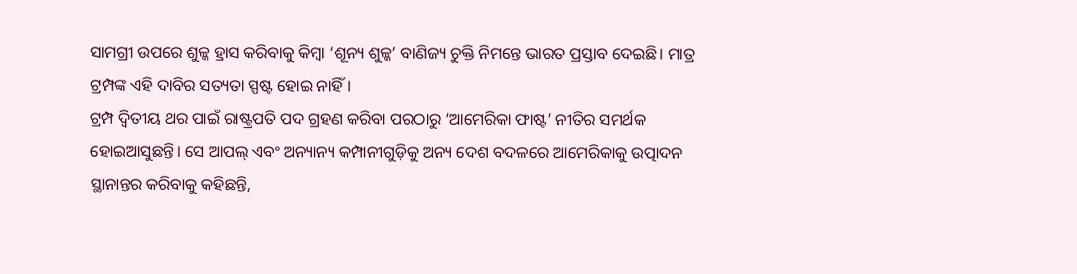ସାମଗ୍ରୀ ଉପରେ ଶୁଳ୍କ ହ୍ରାସ କରିବାକୁ କିମ୍ବା ‘ଶୂନ୍ୟ ଶୁଳ୍କ’ ବାଣିଜ୍ୟ ଚୁକ୍ତି ନିମନ୍ତେ ଭାରତ ପ୍ରସ୍ତାବ ଦେଇଛି। ମାତ୍ର ଟ୍ରମ୍ପଙ୍କ ଏହି ଦାବିର ସତ୍ୟତା ସ୍ପଷ୍ଟ ହୋଇ ନାହିଁ।
ଟ୍ରମ୍ପ ଦ୍ୱିତୀୟ ଥର ପାଇଁ ରାଷ୍ଟ୍ରପତି ପଦ ଗ୍ରହଣ କରିବା ପରଠାରୁ ‘ଆମେରିକା ଫାଷ୍ଟ’ ନୀତିର ସମର୍ଥକ ହୋଇଆସୁଛନ୍ତି। ସେ ଆପଲ୍ ଏବଂ ଅନ୍ୟାନ୍ୟ କମ୍ପାନୀଗୁଡ଼ିକୁ ଅନ୍ୟ ଦେଶ ବଦଳରେ ଆମେରିକାକୁ ଉତ୍ପାଦନ ସ୍ଥାନାନ୍ତର କରିବାକୁ କହିଛନ୍ତି,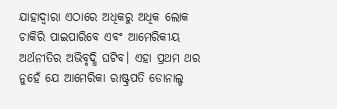ଯାହାଦ୍ୱାରା ଏଠାରେ ଅଧିକରୁ ଅଧିକ ଲୋକ ଚାକିରି ପାଇପାରିବେ ଏବଂ ଆମେରିକୀୟ ଅର୍ଥନୀତିର ଅଭିବୃଦ୍ଧି ଘଟିବ। ଏହା ପ୍ରଥମ ଥର ନୁହେଁ ଯେ ଆମେରିକା ରାଷ୍ଟ୍ରପତି ଡୋନାଲ୍ଡ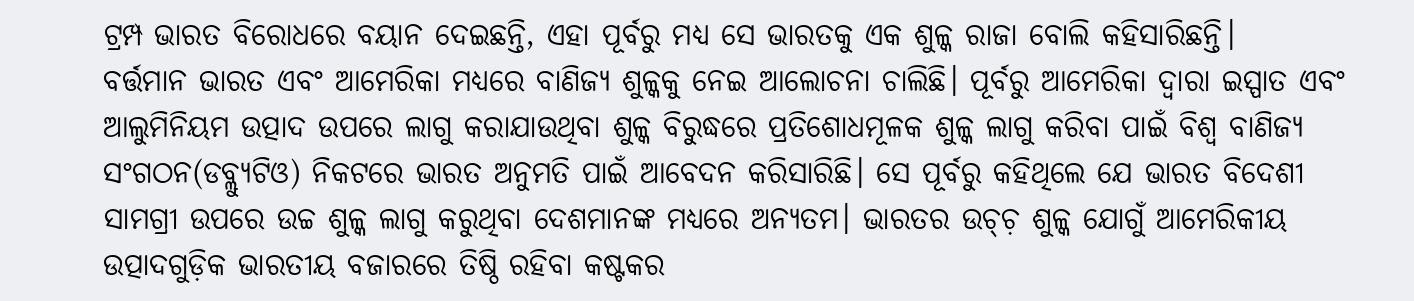ଟ୍ରମ୍ପ ଭାରତ ବିରୋଧରେ ବୟାନ ଦେଇଛନ୍ତି, ଏହା ପୂର୍ବରୁ ମଧ୍ୟ ସେ ଭାରତକୁ ଏକ ଶୁଳ୍କ ରାଜା ବୋଲି କହିସାରିଛନ୍ତି।
ବର୍ତ୍ତମାନ ଭାରତ ଏବଂ ଆମେରିକା ମଧ୍ୟରେ ବାଣିଜ୍ୟ ଶୁଳ୍କକୁ ନେଇ ଆଲୋଚନା ଚାଲିଛି। ପୂର୍ବରୁ ଆମେରିକା ଦ୍ୱାରା ଇସ୍ପାତ ଏବଂ ଆଲୁମିନିୟମ ଉତ୍ପାଦ ଉପରେ ଲାଗୁ କରାଯାଉଥିବା ଶୁଳ୍କ ବିରୁଦ୍ଧରେ ପ୍ରତିଶୋଧମୂଳକ ଶୁଳ୍କ ଲାଗୁ କରିବା ପାଇଁ ବିଶ୍ୱ ବାଣିଜ୍ୟ ସଂଗଠନ(ଡବ୍ଲ୍ୟୁଟିଓ) ନିକଟରେ ଭାରତ ଅନୁମତି ପାଇଁ ଆବେଦନ କରିସାରିଛି। ସେ ପୂର୍ବରୁ କହିଥିଲେ ଯେ ଭାରତ ବିଦେଶୀ ସାମଗ୍ରୀ ଉପରେ ଉଚ୍ଚ ଶୁଳ୍କ ଲାଗୁ କରୁଥିବା ଦେଶମାନଙ୍କ ମଧ୍ୟରେ ଅନ୍ୟତମ। ଭାରତର ଉଚ୍ଚ଼ ଶୁଳ୍କ ଯୋଗୁଁ ଆମେରିକୀୟ ଉତ୍ପାଦଗୁଡ଼ିକ ଭାରତୀୟ ବଜାରରେ ତିଷ୍ଠି ରହିବା କଷ୍ଟକର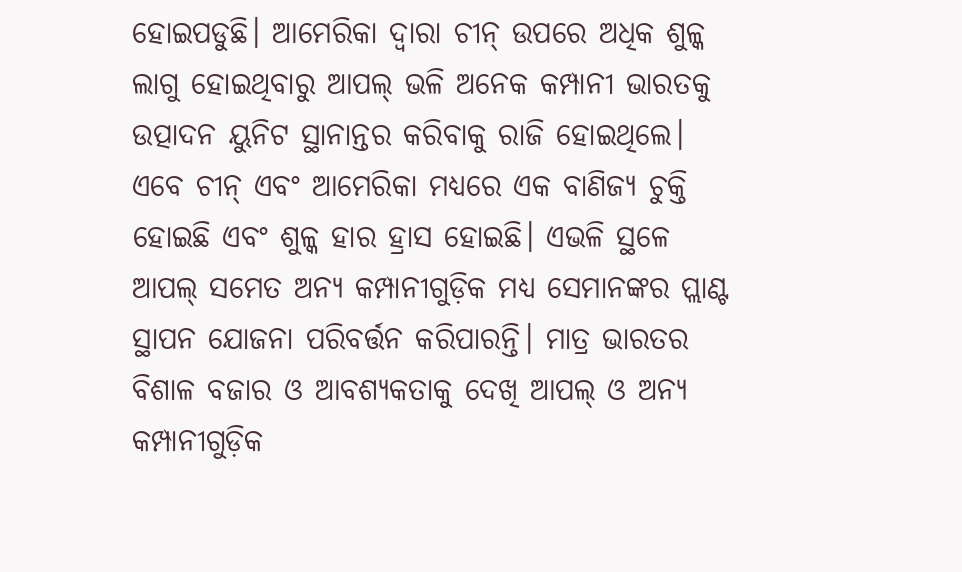ହୋଇପଡୁଛି। ଆମେରିକା ଦ୍ୱାରା ଚୀନ୍ ଉପରେ ଅଧିକ ଶୁଳ୍କ ଲାଗୁ ହୋଇଥିବାରୁ ଆପଲ୍ ଭଳି ଅନେକ କମ୍ପାନୀ ଭାରତକୁ ଉତ୍ପାଦନ ୟୁନିଟ ସ୍ଥାନାନ୍ତର କରିବାକୁ ରାଜି ହୋଇଥିଲେ। ଏବେ ଚୀନ୍ ଏବଂ ଆମେରିକା ମଧ୍ୟରେ ଏକ ବାଣିଜ୍ୟ ଚୁକ୍ତି ହୋଇଛି ଏବଂ ଶୁଳ୍କ ହାର ହ୍ରାସ ହୋଇଛି। ଏଭଳି ସ୍ଥଳେ ଆପଲ୍ ସମେତ ଅନ୍ୟ କମ୍ପାନୀଗୁଡ଼ିକ ମଧ୍ୟ ସେମାନଙ୍କର ପ୍ଲାଣ୍ଟ ସ୍ଥାପନ ଯୋଜନା ପରିବର୍ତ୍ତନ କରିପାରନ୍ତି। ମାତ୍ର ଭାରତର ବିଶାଳ ବଜାର ଓ ଆବଶ୍ୟକତାକୁ ଦେଖି ଆପଲ୍ ଓ ଅନ୍ୟ କମ୍ପାନୀଗୁଡ଼ିକ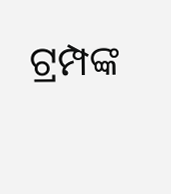ଟ୍ରମ୍ପଙ୍କ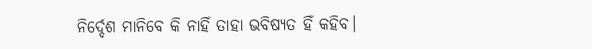ନିର୍ଦ୍ଦେଶ ମାନିବେ କି ନାହିଁ ତାହା ଭବିଷ୍ୟତ ହିଁ କହିବ।